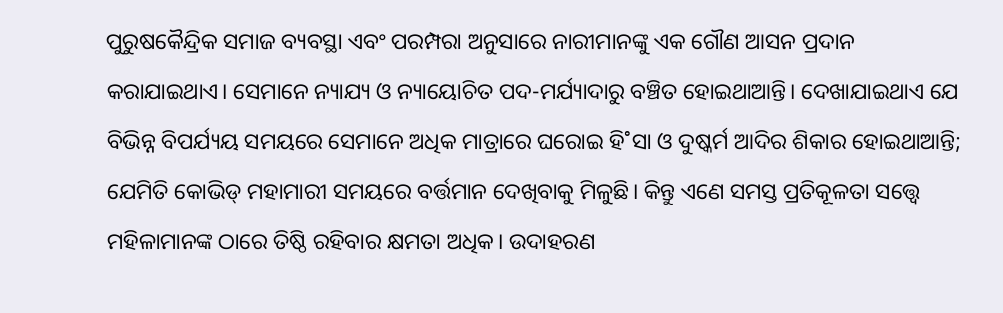ପୁରୁଷକୈନ୍ଦ୍ରିକ ସମାଜ ବ୍ୟବସ୍ଥା ଏବଂ ପରମ୍ପରା ଅନୁସାରେ ନାରୀମାନଙ୍କୁ ଏକ ଗୌଣ ଆସନ ପ୍ରଦାନ କରାଯାଇଥାଏ। ସେମାନେ ନ୍ୟାଯ୍ୟ ଓ ନ୍ୟାୟୋଚିତ ପଦ-ମର୍ଯ୍ୟାଦାରୁ ବଞ୍ଚିତ ହୋଇଥାଆନ୍ତି। ଦେଖାଯାଇଥାଏ ଯେ ବିଭିନ୍ନ ବିପର୍ଯ୍ୟୟ ସମୟରେ ସେମାନେ ଅଧିକ ମାତ୍ରାରେ ଘରୋଇ ହି˚ସା ଓ ଦୁଷ୍କର୍ମ ଆଦିର ଶିକାର ହୋଇଥାଆନ୍ତି; ଯେମିତି କୋଭିଡ୍‌ ମହାମାରୀ ସମୟରେ ବର୍ତ୍ତମାନ ଦେଖିବାକୁ ମିଳୁଛି। କିନ୍ତୁ ଏଣେ ସମସ୍ତ ପ୍ରତିକୂଳତା ସତ୍ତ୍ବେ ମହିଳାମାନଙ୍କ ଠାରେ ତିଷ୍ଠି ରହିବାର କ୍ଷମତା ଅଧିକ। ଉଦାହରଣ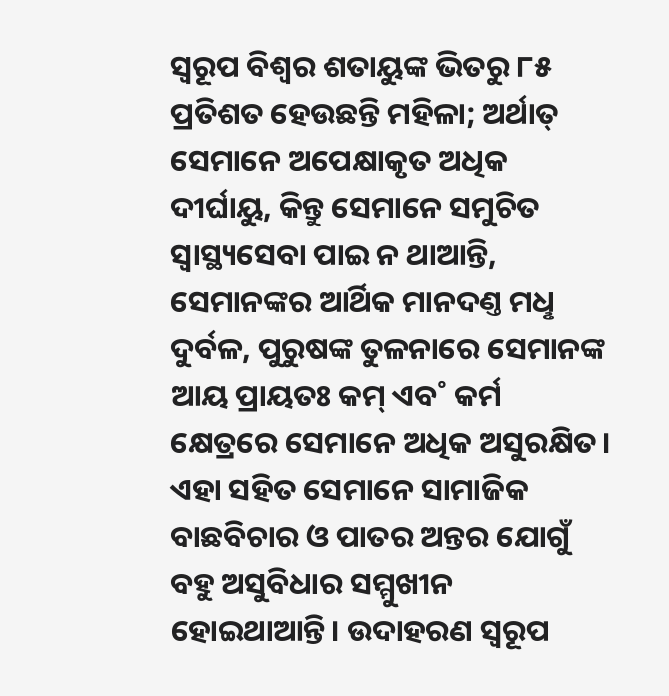ସ୍ବରୂପ ବିଶ୍ବର ଶତାୟୁଙ୍କ ଭିତରୁ ୮୫ ପ୍ରତିଶତ ହେଉଛନ୍ତି ମହିଳା; ଅର୍ଥାତ୍‌ ସେମାନେ ଅପେକ୍ଷାକୃତ ଅଧିକ ଦୀର୍ଘାୟୁ, କିନ୍ତୁ ସେମାନେ ସମୁଚିତ ସ୍ବାସ୍ଥ୍ୟସେବା ପାଇ ନ ଥାଆନ୍ତି, ସେମାନଙ୍କର ଆର୍ଥିକ ମାନଦଣ୍ତ ମଧୢ ଦୁର୍ବଳ, ପୁରୁଷଙ୍କ ତୁଳନାରେ ସେମାନଙ୍କ ଆୟ ପ୍ରାୟତଃ କମ୍‌ ଏବ˚ କର୍ମ କ୍ଷେତ୍ରରେ ସେମାନେ ଅଧିକ ଅସୁରକ୍ଷିତ। ଏହା ସହିତ ସେମାନେ ସାମାଜିକ ବାଛବିଚାର ଓ ପାତର ଅନ୍ତର ଯୋଗୁଁ ବହୁ ଅସୁବିଧାର ସମ୍ମୁଖୀନ ହୋଇଥାଆନ୍ତି। ଉଦାହରଣ ସ୍ବରୂପ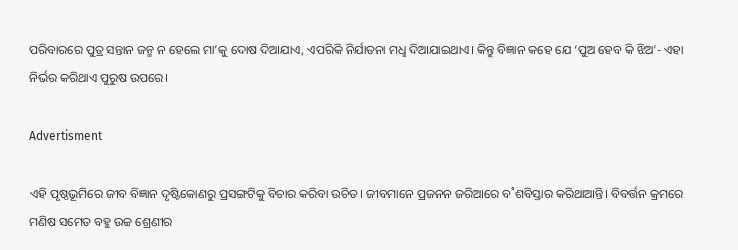ପରିବାରରେ ପୁତ୍ର ସନ୍ତାନ ଜନ୍ମ ନ ହେଲେ ମା’କୁ ଦୋଷ ଦିଆଯାଏ, ଏପରିକି ନିର୍ଯାତନା ମଧୢ ଦିଆଯାଇଥାଏ। କିନ୍ତୁ ବିଜ୍ଞାନ କହେ ଯେ ‘ପୁଅ ହେବ କି ଝିଅ’- ଏହା ନିର୍ଭର କରିଥାଏ ପୁରୁଷ ଉପରେ।

Advertisment

ଏହି ପୃଷ୍ଠଭୂମିରେ ଜୀବ ବିଜ୍ଞାନ ଦୃଷ୍ଟିକୋଣରୁ ପ୍ରସଙ୍ଗଟିକୁ ବିଚାର କରିବା ଉଚିତ। ଜୀବମାନେ ପ୍ରଜନନ ଜରିଆରେ ବ˚ଶବିସ୍ତାର କରିଥାଆନ୍ତି। ବିବର୍ତ୍ତନ କ୍ରମରେ ମଣିଷ ସମେତ ବହୁ ଉଚ୍ଚ ଶ୍ରେଣୀର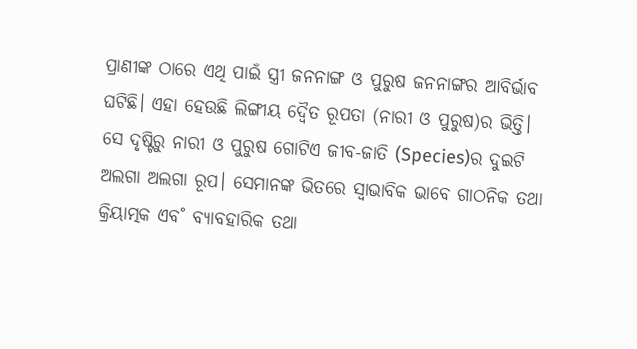ପ୍ରାଣୀଙ୍କ ଠାରେ ଏଥି ପାଇଁ ସ୍ତ୍ରୀ ଜନନାଙ୍ଗ ଓ ପୁରୁଷ ଜନନାଙ୍ଗର ଆବିର୍ଭାବ ଘଟିଛି। ଏହା ହେଉଛି ଲିଙ୍ଗୀୟ ଦ୍ବୈତ ରୂପତା (ନାରୀ ଓ ପୁରୁଷ)ର ଭିତ୍ତି। ସେ ଦୃଷ୍ଟିରୁ ନାରୀ ଓ ପୁରୁଷ ଗୋଟିଏ ଜୀବ-ଜାତି (Species)ର ଦୁଇଟି ଅଲଗା ଅଲଗା ରୂପ। ସେମାନଙ୍କ ଭିତରେ ସ୍ବାଭାବିକ ଭାବେ ଗାଠନିକ ତଥା କ୍ରିୟାତ୍ମକ ଏବ˚ ବ୍ୟାବହାରିକ ତଥା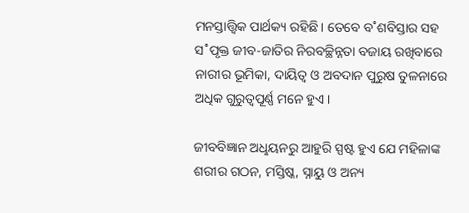ମନସ୍ତାତ୍ତ୍ବିକ ପାର୍ଥକ୍ୟ ରହିଛି। ତେବେ ବ˚ଶବିସ୍ତାର ସହ ସ˚ପୃକ୍ତ ଜୀବ-ଜାତିର ନିରବଚ୍ଛିନ୍ନତା ବଜାୟ ରଖିବାରେ ନାରୀର ଭୂମିକା, ଦାୟିତ୍ବ ଓ ଅବଦାନ ପୁରୁଷ ତୁଳନାରେ ଅଧିକ ଗୁରୁତ୍ବପୂର୍ଣ୍ଣ ମନେ ହୁଏ।

ଜୀବବିଜ୍ଞାନ ଅଧୢୟନରୁ ଆହୁରି ସ୍ପଷ୍ଟ ହୁଏ ଯେ ମହିଳାଙ୍କ ଶରୀର ଗଠନ, ମସ୍ତିଷ୍କ, ସ୍ନାୟୁ ଓ ଅନ୍ୟ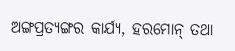ଅଙ୍ଗପ୍ରତ୍ୟଙ୍ଗର କାର୍ଯ୍ୟ, ହରମୋନ୍‌ ତଥା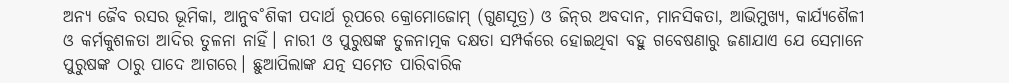ଅନ୍ୟ ଜୈବ ରସର ଭୂମିକା, ଆନୁବ˚ଶିକୀ ପଦାର୍ଥ ରୂପରେ କ୍ରୋମୋଜୋମ୍‌ (ଗୁଣସୂତ୍ର) ଓ ଜିନ୍‌ର ଅବଦାନ, ମାନସିକତା, ଆଭିମୁଖ୍ୟ, କାର୍ଯ୍ୟଶୈଳୀ ଓ କର୍ମକୁଶଳତା ଆଦିର ତୁଳନା ନାହିଁ। ନାରୀ ଓ ପୁରୁଷଙ୍କ ତୁଳନାତ୍ମକ ଦକ୍ଷତା ସମ୍ପର୍କରେ ହୋଇଥିବା ବହୁ ଗବେଷଣାରୁ ଜଣାଯାଏ ଯେ ସେମାନେ ପୁରୁଷଙ୍କ ଠାରୁ ପାଦେ ଆଗରେ। ଛୁଆପିଲାଙ୍କ ଯତ୍ନ ସମେତ ପାରିବାରିକ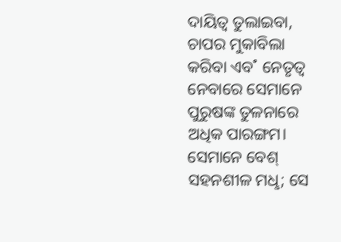ଦାୟିତ୍ବ ତୁଲାଇବା, ଚାପର ମୁକାବିଲା କରିବା ଏବ˚ ନେତୃତ୍ବ ନେବାରେ ସେମାନେ ପୁରୁଷଙ୍କ ତୁଳନାରେ ଅଧିକ ପାରଙ୍ଗମ। ସେମାନେ ବେଶ୍‌ ସହନଶୀଳ ମଧୢ; ସେ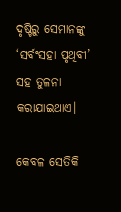ଦୃଷ୍ଟିରୁ ସେମାନଙ୍କୁ ‘ସର୍ବଂସହା ପୃଥିବୀ’ ସହ ତୁଳନା କରାଯାଇଥାଏ।

କେବଳ ସେତିକି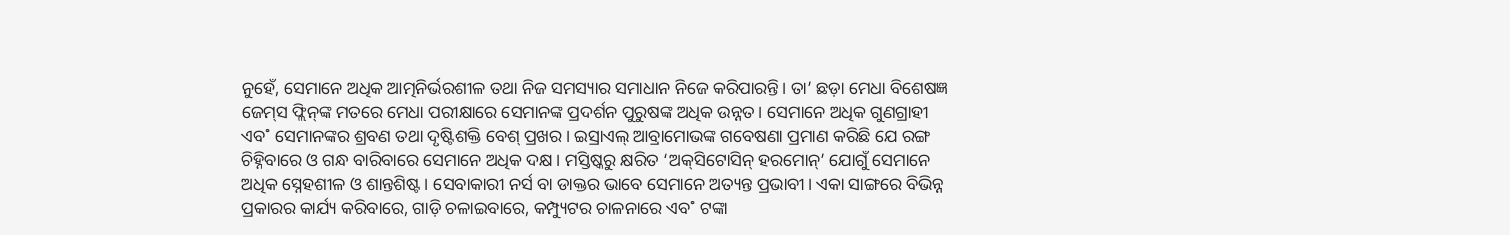ନୁହେଁ, ସେମାନେ ଅଧିକ ଆତ୍ମନିର୍ଭରଶୀଳ ତଥା ନିଜ ସମସ୍ୟାର ସମାଧାନ ନିଜେ କରିପାରନ୍ତି। ତା’ ଛଡ଼ା ମେଧା ବିଶେଷଜ୍ଞ ଜେମ୍‌ସ ଫ୍ଲିନ୍‌ଙ୍କ ମତରେ ମେଧା ପରୀକ୍ଷାରେ ସେମାନଙ୍କ ପ୍ରଦର୍ଶନ ପୁରୁଷଙ୍କ ଅଧିକ ଉନ୍ନତ। ସେମାନେ ଅଧିକ ଗୁଣଗ୍ରାହୀ ଏବ˚ ସେମାନଙ୍କର ଶ୍ରବଣ ତଥା ଦୃଷ୍ଟିଶକ୍ତି ବେଶ୍‌ ପ୍ରଖର। ଇସ୍ରାଏଲ୍‌ ଆବ୍ରାମୋଭଙ୍କ ଗବେଷଣା ପ୍ରମାଣ କରିଛି ଯେ ରଙ୍ଗ ଚିହ୍ନିବାରେ ଓ ଗନ୍ଧ ବାରିବାରେ ସେମାନେ ଅଧିକ ଦକ୍ଷ। ମସ୍ତିଷ୍କରୁ କ୍ଷରିତ ‘ଅକ୍‌ସିଟୋସିନ୍‌ ହରମୋନ୍‌’ ଯୋଗୁଁ ସେମାନେ ଅଧିକ ସ୍ନେହଶୀଳ ଓ ଶାନ୍ତଶିଷ୍ଟ। ସେବାକାରୀ ନର୍ସ ବା ଡାକ୍ତର ଭାବେ ସେମାନେ ଅତ୍ୟନ୍ତ ପ୍ରଭାବୀ। ଏକା ସାଙ୍ଗରେ ବିଭିନ୍ନ ପ୍ରକାରର କାର୍ଯ୍ୟ କରିବାରେ, ଗାଡ଼ି ଚଳାଇବାରେ, କମ୍ପ୍ୟୁଟର ଚାଳନାରେ ଏବ˚ ଟଙ୍କା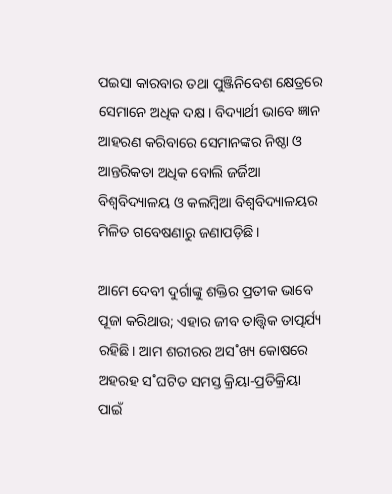ପଇସା କାରବାର ତଥା ପୁଞ୍ଜିନିବେଶ କ୍ଷେତ୍ରରେ ସେମାନେ ଅଧିକ ଦକ୍ଷ। ବିଦ୍ୟାର୍ଥୀ ଭାବେ ଜ୍ଞାନ ଆହରଣ କରିବାରେ ସେମାନଙ୍କର ନିଷ୍ଠା ଓ ଆନ୍ତରିକତା ଅଧିକ ବୋଲି ଜର୍ଜିଆ ବିଶ୍ବବିଦ୍ୟାଳୟ ଓ କଲମ୍ବିଆ ବିଶ୍ବବିଦ୍ୟାଳୟର ମିଳିତ ଗବେଷଣାରୁ ଜଣାପଡ଼ିଛି।

ଆମେ ଦେବୀ ଦୁର୍ଗାଙ୍କୁ ଶକ୍ତିର ପ୍ରତୀକ ଭାବେ ପୂଜା କରିଥାଉ; ଏହାର ଜୀବ ତାତ୍ତ୍ବିକ ତାତ୍ପର୍ଯ୍ୟ ରହିଛି। ଆମ ଶରୀରର ଅସ˚ଖ୍ୟ କୋଷରେ ଅହରହ ସ˚ଘଟିତ ସମସ୍ତ କ୍ରିୟା-ପ୍ରତିକ୍ରିୟା ପାଇଁ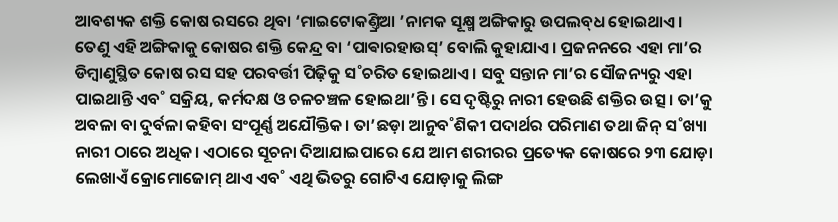ଆବଶ୍ୟକ ଶକ୍ତି କୋଷ ରସରେ ଥିବା ‘ମାଇଟୋକଣ୍ତ୍ରିଆ ’ନାମକ ସୂକ୍ଷ୍ମ ଅଙ୍ଗିକାରୁ ଉପଲବ୍‌ଧ ହୋଇଥାଏ। ତେଣୁ ଏହି ଅଙ୍ଗିକାକୁ କୋଷର ଶକ୍ତି କେନ୍ଦ୍ର ବା ‘ପାଵାରହାଉସ୍‌’ ବୋଲି କୁହାଯାଏ। ପ୍ରଜନନରେ ଏହା ମା’ର ଡିମ୍ବାଣୁସ୍ଥିତ କୋଷ ରସ ସହ ପରବର୍ତ୍ତୀ ପିଢ଼ିକୁ ସ˚ଚରିତ ହୋଇଥାଏ। ସବୁ ସନ୍ତାନ ମା’ର ସୌଜନ୍ୟରୁ ଏହା ପାଇଥାନ୍ତି ଏବ˚ ସକ୍ରିୟ, କର୍ମଦକ୍ଷ ଓ ଚଳଚଞ୍ଚଳ ହୋଇଥା’ନ୍ତି। ସେ ଦୃଷ୍ଟିରୁ ନାରୀ ହେଉଛି ଶକ୍ତିର ଉତ୍ସ। ତା’କୁ ଅବଳା ବା ଦୁର୍ବଳା କହିବା ସଂପୂର୍ଣ୍ଣ ଅଯୌକ୍ତିକ। ତା’ଛଡ଼ା ଆନୁବ˚ଶିକୀ ପଦାର୍ଥର ପରିମାଣ ତଥା ଜିନ୍‌ ସ˚ଖ୍ୟା ନାରୀ ଠାରେ ଅଧିକ। ଏଠାରେ ସୂଚନା ଦିଆଯାଇପାରେ ଯେ ଆମ ଶରୀରର ପ୍ରତ୍ୟେକ କୋଷରେ ୨୩ ଯୋଡ଼ା ଲେଖାଏଁ କ୍ରୋମୋଜୋମ୍‌ ଥାଏ ଏବ˚ ଏଥି ଭିତରୁ ଗୋଟିଏ ଯୋଡ଼ାକୁ ଲିଙ୍ଗ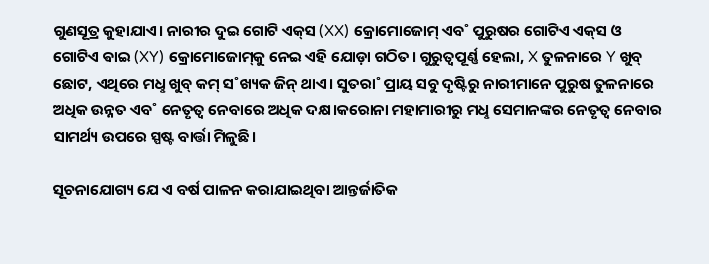ଗୁଣସୂତ୍ର କୁହାଯାଏ। ନାରୀର ଦୁଇ ଗୋଟି ଏକ୍‌ସ (XX) କ୍ରୋମୋଜୋମ୍‌ ଏବ˚ ପୁରୁଷର ଗୋଟିଏ ଏକ୍‌ସ ଓ ଗୋଟିଏ ଵାଇ (XY) କ୍ରୋମୋଜୋମ୍‌କୁ ନେଇ ଏହି ଯୋଡ଼ା ଗଠିତ। ଗୁରୁତ୍ବପୂର୍ଣ୍ଣ ହେଲା, X ତୁଳନାରେ Y ଖୁବ୍‌ ଛୋଟ, ଏଥିରେ ମଧୢ ଖୁବ୍‌ କମ୍‌ ସ˚ଖ୍ୟକ ଜିନ୍‌ ଥାଏ। ସୁତରା˚ ପ୍ରାୟ ସବୁ ଦୃଷ୍ଟିରୁ ନାରୀମାନେ ପୁରୁଷ ତୁଳନାରେ ଅଧିକ ଉନ୍ନତ ଏବ˚ ନେତୃତ୍ବ ନେବାରେ ଅଧିକ ଦକ୍ଷ।କରୋନା ମହାମାରୀରୁ ମଧୢ ସେମାନଙ୍କର ନେତୃତ୍ବ ନେବାର ସାମର୍ଥ୍ୟ ଉପରେ ସ୍ପଷ୍ଟ ବାର୍ତ୍ତା ମିଳୁଛି।

ସୂଚନାଯୋଗ୍ୟ ଯେ ଏ ବର୍ଷ ପାଳନ କରାଯାଇଥିବା ଆନ୍ତର୍ଜାତିକ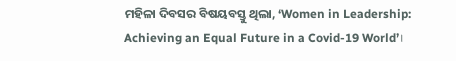ମହିଳା ଦିବସର ବିଷୟବସ୍ତୁ ଥିଲା, ‘Women in Leadership: Achieving an Equal Future in a Covid-19 World’।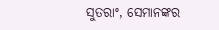ସୁତରାଂ, ସେମାନଙ୍କର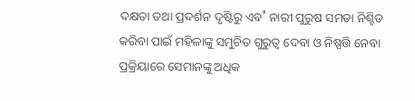ଦକ୍ଷତା ତଥା ପ୍ରଦର୍ଶନ ଦୃଷ୍ଟିରୁ ଏବ˚ ନାରୀ ପୁରୁଷ ସମତା ନିଶ୍ଚିତ କରିବା ପାଇଁ ମହିଳାଙ୍କୁ ସମୁଚିତ ଗୁରୁତ୍ବ ଦେବା ଓ ନିଷ୍ପତ୍ତି ନେବା ପ୍ରକ୍ରିୟାରେ ସେମାନଙ୍କୁ ଅଧିକ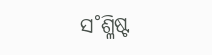ସ˚ଶ୍ଳିଷ୍ଟ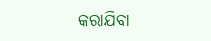କରାଯିବା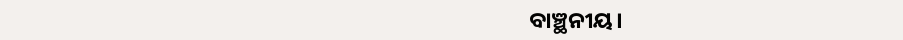ବାଞ୍ଛନୀୟ।